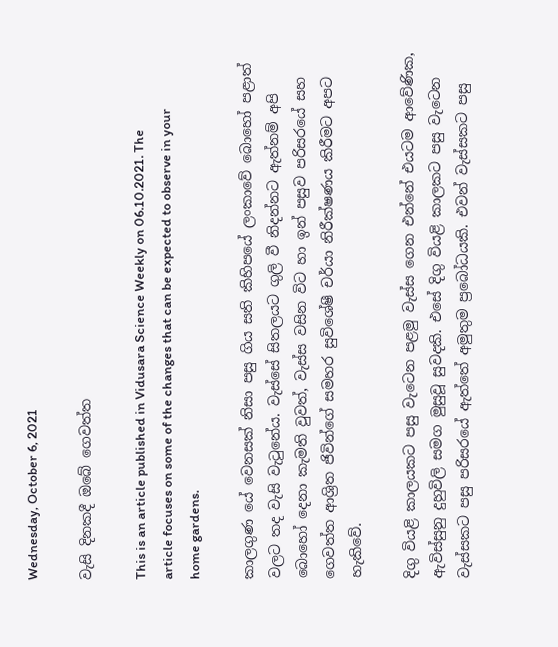Wednesday, October 6, 2021

වැසි දිනකදී ඔබේ ගෙවත්ත

This is an article published in Vidusara Science Weekly on 06.10.2021. The article focuses on some of the changes that can be expected to observe in your home gardens.

කාලගුණ යේ වෙනසක් නිසා පසු ගිය සති කිහිපයේ ලංකාවේ බොහෝ පළාත් වලට තද වැසි වැටුනේය. වැස්සේ සිතලයට ගුලි වී නිදන්නට ඇත්නම් අපි බොහෝ දෙනා කැමති වුවත්, වැස්ස වසින විට හා ඉන් පසුව පරිසරයේ සහ ගෙවත්ත ආශ්‍රිත ජිවින්ගේ සමහර සුවිශේෂී චර්යා නිරීක්ෂණය කිරීමට අපට හැකිවේ.

දිගු වියළි කාලයකට පසු වැටෙන පළමු වැස්ස ගෙන එන්නේ එයටම ආවේණික, ඇවිස්සුනු දුහුවිලි සමග මුසුවූ සුවදකි. එසේ දිගු වියළි කාලකට පසු වැටෙන වැස්සකට පසු පරිසරයේ ඇත්තේ අමුතුම ප්‍රබෝධයකි. එවන් වැස්සකට පසු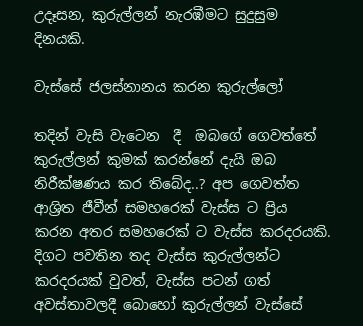උදෑසන, කුරුල්ලන් නැරඹීමට සුදුසුම දිනයකි.

වැස්සේ ජලස්නානය කරන කුරුල්ලෝ

තදින් වැසි වැටෙන  දී  ඔබගේ ගෙවත්තේ කුරුල්ලන් කුමක් කරන්නේ දැයි ඔබ නිරීක්ෂණය කර තිබේද..? අප ගෙවත්ත ආශ්‍රිත ජීවීන් සමහරෙක් වැස්ස ට ප්‍රිය කරන අතර සමහරෙක් ට වැස්ස කරදරයකි. දිගට පවතින තද වැස්ස කුරුල්ලන්ට කරදරයක් වුවත්, වැස්ස පටන් ගත් අවස්තාවලදී බොහෝ කුරුල්ලන් වැස්සේ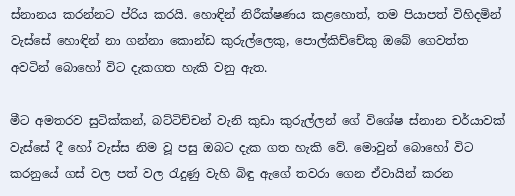ස්නානය කරන්නට ප්රිය කරයි. හොඳින් නිරීක්ෂණය කළහොත්, තම පියාපත් විහිදමින් වැස්සේ හොඳින් නා ගන්නා කොන්ඩ කුරුල්ලෙකු, පොල්කිච්චේකු ඔබේ ගෙවත්ත අවටින් බොහෝ විට දැකගත හැකි වනු ඇත.

මීට අමතරව සුටික්කන්, බට්ටිච්චන් වැනි කුඩා කුරුල්ලන් ගේ විශේෂ ස්නාන චර්යාවක් වැස්සේ දී හෝ වැස්ස නිම වූ පසු ඔබට දැක ගත හැකි වේ. මොවුන් බොහෝ විට කරනුයේ ගස් වල පත් වල රැදුණු වැහි බිඳු ඇගේ තවරා ගෙන ඒවායින් කරන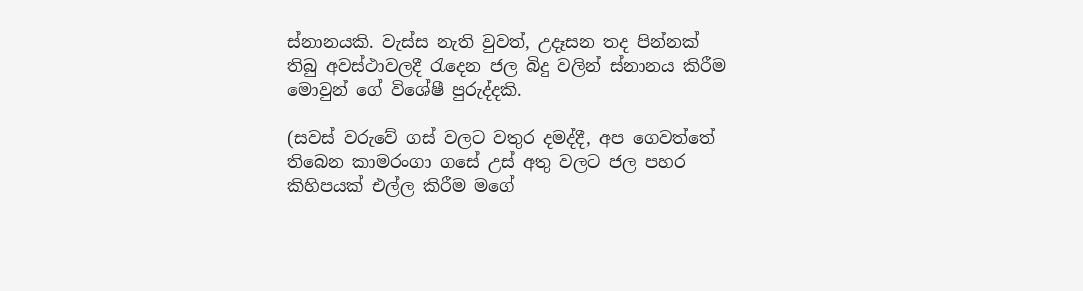ස්නානයකි. වැස්ස නැති වුවත්, උදෑසන තද පින්නක් තිබු අවස්ථාවලදී රැදෙන ජල බිදු වලින් ස්නානය කිරීම මොවුන් ගේ විශේෂී පුරුද්දකි.

(සවස් වරුවේ ගස් වලට වතුර දමද්දී, අප ගෙවත්තේ තිබෙන කාමරංගා ගසේ උස් අතු වලට ජල පහර කිහිපයක් එල්ල කිරීම මගේ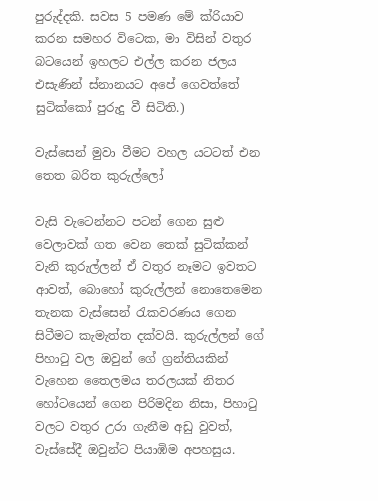පුරුද්දකි. සවස 5 පමණ මේ ක්රියාව කරන සමහර විටෙක, මා විසින් වතුර බටයෙන් ඉහලට එල්ල කරන ජලය එසැණින් ස්නානයට අපේ ගෙවත්තේ සුටික්කෝ පුරුදු වී සිටිති.)

වැස්සෙන් මුවා වීමට වහල යටටත් එන තෙත බරිත කුරුල්ලෝ

වැසි වැටෙන්නට පටන් ගෙන සුළු වෙලාවක් ගත වෙන තෙක් සුටික්කන් වැනි කුරුල්ලන් ඒ වතුර නෑමට ඉවතට ආවත්, බොහෝ කුරුල්ලන් නොතෙමෙන  තැනක වැස්සෙන් රැකවරණය ගෙන සිටීමට කැමැත්ත දක්වයි. කුරුල්ලන් ගේ පිහාටු වල ඔවුන් ගේ ග්‍රන්තියකින් වැහෙන තෛලමය තරලයක් නිතර හෝටයෙන් ගෙන පිරිමදින නිසා, පිහාටු වලට වතුර උරා ගැනීම අඩු වුවත්, වැස්සේදී ඔවුන්ට පියාඹිම අපහසුය.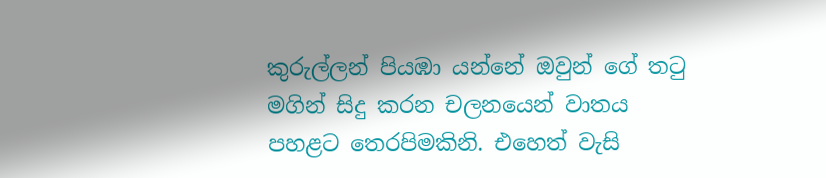කුරුල්ලන් පියඹා යන්නේ ඔවුන් ගේ තටු මගින් සිදු කරන චලනයෙන් වාතය පහළට තෙරපිමකිනි. එහෙත් වැසි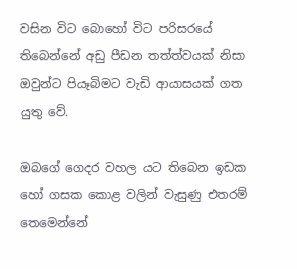වසින විට බොහෝ විට පරිසරයේ තිබෙන්නේ අඩු පීඩන තත්ත්වයක් නිසා ඔවුන්ට පියෑබිමට වැඩි ආයාසයක් ගත යුතු වේ.

ඔබගේ ගෙදර වහල යට තිබෙන ඉඩක හෝ ගසක කොළ වලින් වැසුණු එතරම් තෙමෙන්නේ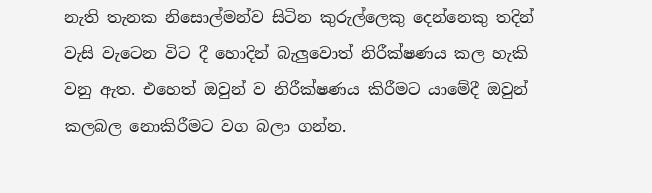නැති තැනක නිසොල්මන්ව සිටින කුරුල්ලෙකු දෙන්නෙකු තදින් වැසි වැටෙන විට දී හොදින් බැලුවොත් නිරීක්ෂණය කල හැකි වනු ඇත. එහෙත් ඔවුන් ව නිරීක්ෂණය කිරීමට යාමේදී ඔවුන් කලබල නොකිරීමට වග බලා ගන්න.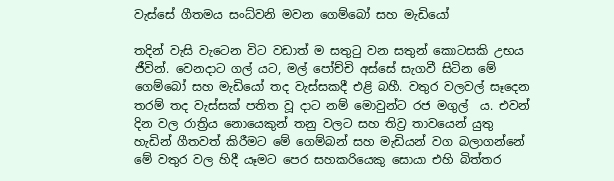වැස්සේ ගීතමය සංධ්වනි මවන ගෙම්බෝ සහ මැඩියෝ

තදින් වැසි වැටෙන විට වඩාත් ම සතුටු වන සතුන් කොටසකි උභය ජීවින්. වෙනදාට ගල් යට, මල් පෝච්චි අස්සේ සැගවී සිටින මේ ගෙම්බෝ සහ මැඩියෝ තද වැස්සකදී එළි බහී. වතුර වලවල් සෑදෙන තරම් තද වැස්සක් පතිත වූ දාට නම් මොවුන්ට රජ මගුල්  ය. එවන් දින වල රාත්‍රිය නොයෙකුන් තනු වලට සහ තිව්‍ර තාවයෙන් යුතු හැඩින් ගීතවත් කිරීමට මේ ගෙම්බන් සහ මැඩියන් වග බලාගන්නේ මේ වතුර වල හිදී යෑමට පෙර සහකරියෙකු සොයා එහි බිත්තර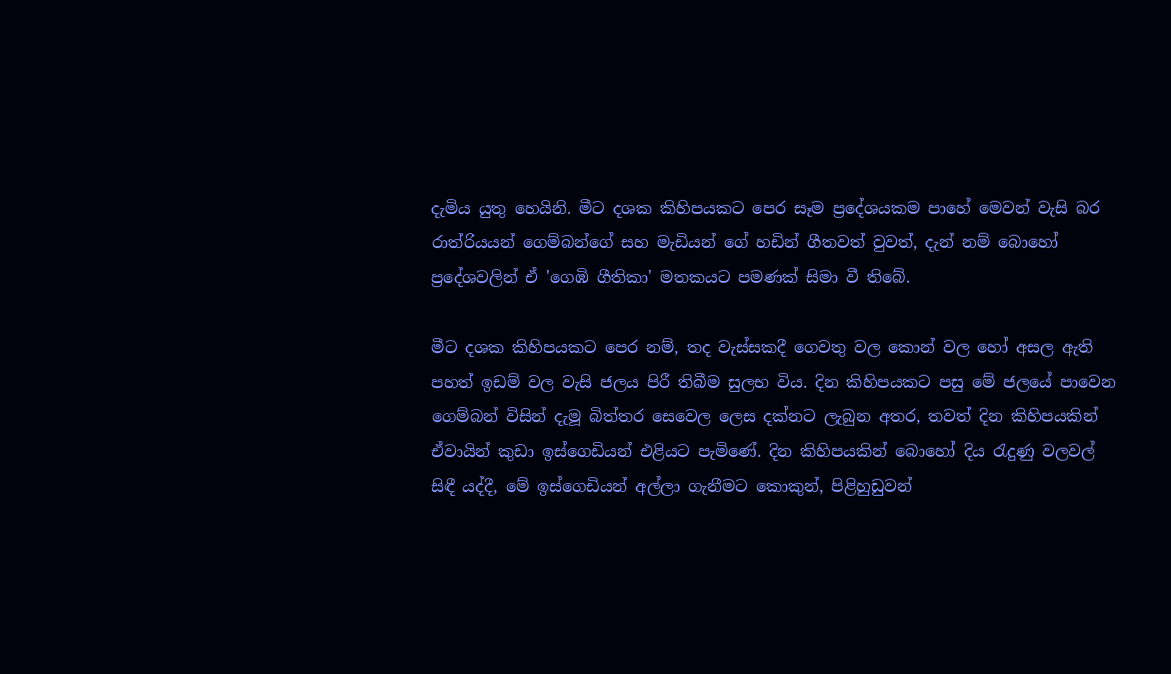දැමිය යුතු හෙයිනි. මීට දශක කිහිපයකට පෙර සෑම ප්‍රදේශයකම පාහේ මෙවන් වැසි බර රාත්රියයන් ගෙම්බන්ගේ සහ මැඩියන් ගේ හඩින් ගීතවත් වුවත්, දැන් නම් බොහෝ ප්‍රදේශවලින් ඒ 'ගෙඹි ගීතිකා' මතකයට පමණක් සිමා වී තිබේ.

මීට දශක කිහිපයකට පෙර නම්, තද වැස්සකදී ගෙවතු වල කොන් වල හෝ අසල ඇති පහත් ඉඩම් වල වැසි ජලය පිරී තිබීම සුලභ විය. දින කිහිපයකට පසු මේ ජලයේ පාවෙන ගෙම්බන් විසින් දැමූ බිත්තර සෙවෙල ලෙස දක්නට ලැබුන අතර, තවත් දින කිහිපයකින් ඒවායින් කුඩා ඉස්ගෙඩියන් එළියට පැමිණේ. දින කිහිපයකින් බොහෝ දිය රැදුණු වලවල් සිඳී යද්දී, මේ ඉස්ගෙඩියන් අල්ලා ගැනීමට කොකුන්, පිළිහුඩුවන්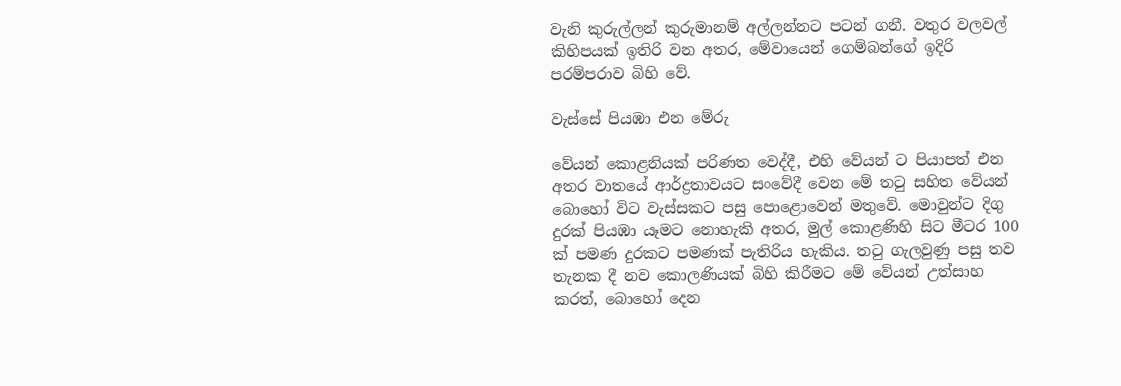වැනි කුරුල්ලන් කුරුමානම් අල්ලන්නට පටන් ගනී. වතුර වලවල් කිහිපයක් ඉතිරි වන අතර, මේවායෙන් ගෙම්බන්ගේ ඉදිරි පරම්පරාව බිහි වේ.

වැස්සේ පියඹා එන මේරු

වේයන් කොළනියක් පරිණත වෙද්දී, එහි වේයන් ට පියාපත් එන අතර වාතයේ ආර්ද්‍රතාවයට සංවේදී වෙන මේ තටු සහිත වේයන් බොහෝ විට වැස්සකට පසු පොළොවෙන් මතුවේ. මොවුන්ට දිගු දුරක් පියඹා යෑමට නොහැකි අතර, මුල් කොළණිහි සිට මීටර 100 ක් පමණ දුරකට පමණක් පැතිරිය හැකිය. තටු ගැලවුණු පසු තව තැනක දී නව කොලණියක් බිහි කිරීමට මේ වේයන් උත්සාහ කරත්, බොහෝ දෙන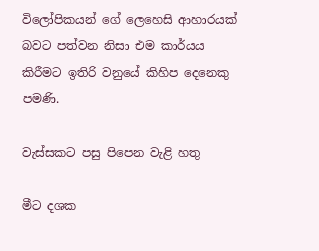විලෝපිකයන් ගේ ලෙහෙසි ආහාරයක් බවට පත්වන නිසා එම කාර්යය කිරීමට ඉතිරි වනුයේ කිහිප දෙනෙකු පමණි.

වැස්සකට පසු පිපෙන වැළි හතු

මීට දශක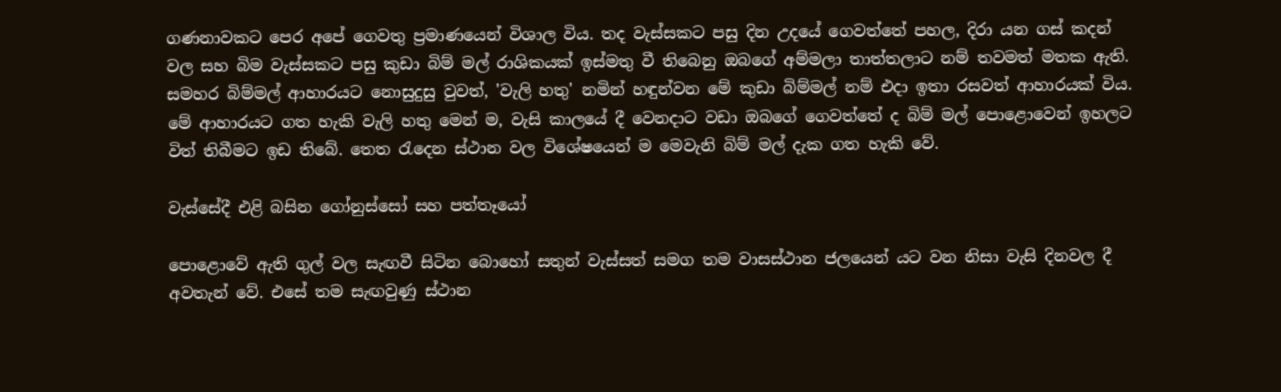ගණනාවකට පෙර අපේ ගෙවතු ප්‍රමාණයෙන් විශාල විය. තද වැස්සකට පසු දින උදයේ ගෙවත්තේ පහල, දිරා යන ගස් කදන් වල සහ බිම වැස්සකට පසු කුඩා බිම් මල් රාශිකයක් ඉස්මතු වී තිබෙනු ඔබගේ අම්මලා තාත්තලාට නම් තවමත් මතක ඇති. සමහර බිම්මල් ආහාරයට නොසුදුසු වුවත්, 'වැලි හතු' නමින් හඳුන්වන මේ කුඩා බිම්මල් නම් එදා ඉතා රසවත් ආහාරයක් විය. මේ ආහාරයට ගත හැකි වැලි හතු මෙන් ම, වැසි කාලයේ දී වෙනදාට වඩා ඔබගේ ගෙවත්තේ ද බිම් මල් පොළොවෙන් ඉහලට විත් තිබීමට ඉඩ තිබේ. තෙත රැදෙන ස්ථාන වල විශේෂයෙන් ම මෙවැනි බිම් මල් දැක ගත හැකි වේ.

වැස්සේදී එළි බසින ගෝනුස්සෝ සහ පත්තෑයෝ

පොළොවේ ඇති ගුල් වල සැඟවී සිටින බොහෝ සතුන් වැස්සත් සමග තම වාසස්ථාන ජලයෙන් යට වන නිසා වැසි දිනවල දී අවතැන් වේ. එසේ තම සැඟවුණු ස්ථාන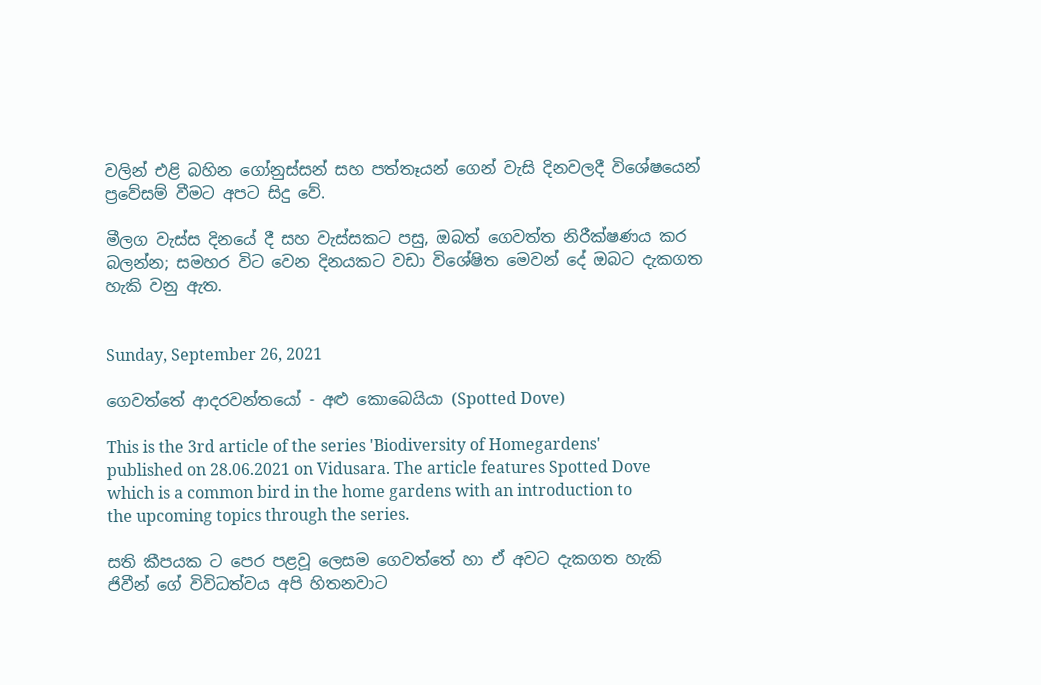වලින් එළි බහින ගෝනුස්සන් සහ පත්තෑයන් ගෙන් වැසි දිනවලදී විශේෂයෙන් ප්‍රවේසම් වීමට අපට සිදු වේ.

මීලග වැස්ස දිනයේ දී සහ වැස්සකට පසු, ඔබත් ගෙවත්ත නිරීක්ෂණය කර බලන්න; සමහර විට වෙන දිනයකට වඩා විශේෂිත මෙවන් දේ ඔබට දැකගත හැකි වනු ඇත.


Sunday, September 26, 2021

ගෙවත්තේ ආදරවන්තයෝ - අළු කොබෙයියා (Spotted Dove)

This is the 3rd article of the series 'Biodiversity of Homegardens' published on 28.06.2021 on Vidusara. The article features Spotted Dove which is a common bird in the home gardens with an introduction to the upcoming topics through the series.

සති කීපයක ට පෙර පළවූ ලෙසම ගෙවත්තේ හා ඒ අවට දැකගත හැකි ජිවීන් ගේ විවිධත්වය අපි හිතනවාට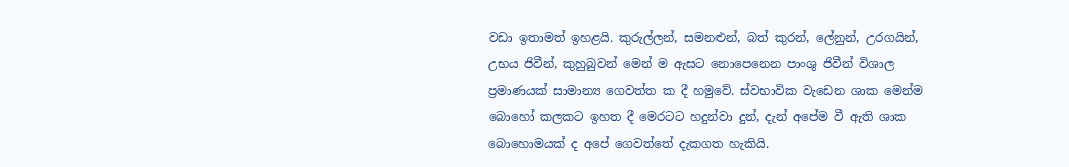වඩා ඉතාමත් ඉහළයි. කුරුල්ලන්, සමනළුන්, බත් කුරන්, ලේනුන්, උරගයින්, උභය ජිවීන්, කුහුබුවන් මෙන් ම ඇසට නොපෙනෙන පාංශු ජිවීන් විශාල ප්‍රමාණයක් සාමාන්‍ය ගෙවත්ත ක දී හමුවේ. ස්වභාවික වැඩෙන ශාක මෙන්ම බොහෝ කලකට ඉහත දී මෙරටට හදුන්වා දුන්, දැන් අපේම වී ඇති ශාක බොහොමයක් ද අපේ ගෙවත්තේ දැකගත හැකියි.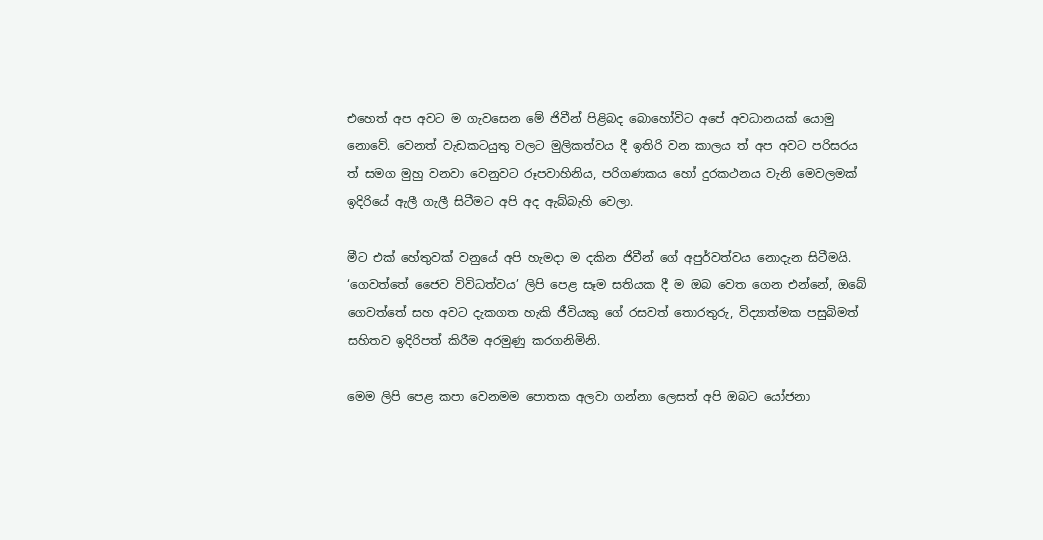එහෙත් අප අවට ම ගැවසෙන මේ ජිවීන් පිළිබද බොහෝවිට අපේ අවධානයක් යොමු නොවේ. වෙනත් වැඩකටයුතු වලට මුලිකත්වය දී ඉතිරි වන කාලය ත් අප අවට පරිසරය ත් සමග මුහු වනවා වෙනුවට රූපවාහිනිය, පරිගණකය හෝ දුරකථනය වැනි මෙවලමක් ඉදිරියේ ඇලී ගැලී සිටීමට අපි අද ඇබ්බැහි වෙලා.

මීට එක් හේතුවක් වනුයේ අපි හැමදා ම දකින ජිවීන් ගේ අපුර්වත්වය නොදැන සිටීමයි. ‘ගෙවත්තේ ජෛව විවිධත්වය’ ලිපි පෙළ සෑම සතියක දී ම ඔබ වෙත ගෙන එන්නේ, ඔබේ ගෙවත්තේ සහ අවට දැකගත හැකි ජීවියකු ගේ රසවත් තොරතුරු, විද්‍යාත්මක පසුබිමත් සහිතව ඉදිරිපත් කිරීම අරමුණු කරගනිමිනි.

මෙම ලිපි පෙළ කපා වෙනමම පොතක අලවා ගන්නා ලෙසත් අපි ඔබට යෝජනා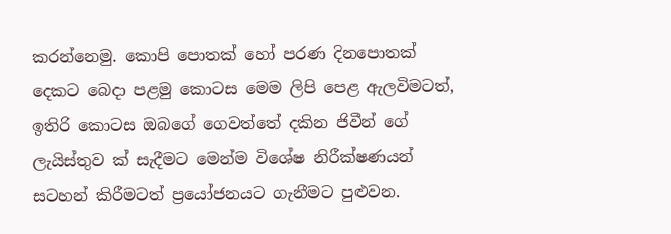කරන්නෙමු. කොපි පොතක් හෝ පරණ දිනපොතක් දෙකට බෙදා පළමු කොටස මෙම ලිපි පෙළ ඇලවිමටත්, ඉතිරි කොටස ඔබගේ ගෙවත්තේ දකින ජිවීන් ගේ ලැයිස්තුව ක් සැදීමට මෙන්ම විශේෂ නිරීක්ෂණයන් සටහන් කිරීමටත් ප්‍රයෝජනයට ගැනීමට පුළුවන.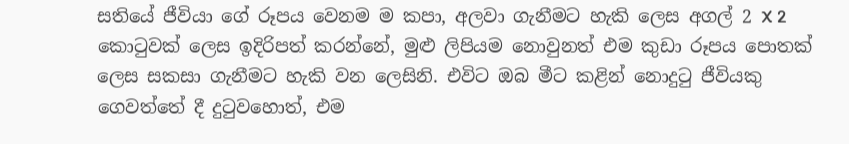සතියේ ජීවියා ගේ රූපය වෙනම ම කපා, අලවා ගැනීමට හැකි ලෙස අගල් 2 X 2 කොටුවක් ලෙස ඉදිරිපත් කරන්නේ, මුළු ලිපියම නොවුනත් එම කුඩා රූපය පොතක් ලෙස සකසා ගැනීමට හැකි වන ලෙසිනි. එවිට ඔබ මීට කළින් නොදුටු ජීවියකු ගෙවත්තේ දී දුටුවහොත්, එම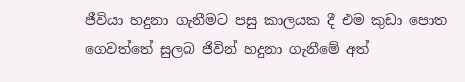ජීවියා හදුනා ගැනීමට පසු කාලයක දී එම කුඩා පොත ගෙවත්තේ සුලබ ජිවින් හදුනා ගැනීමේ අත්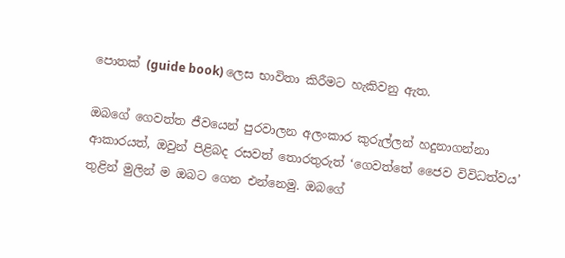පොතක් (guide book) ලෙස භාවිතා කිරීමට හැකිවනු ඇත.

ඔබගේ ගෙවත්ත ජීවයෙන් පුරවාලන අලංකාර කුරුල්ලන් හදුනාගන්නා ආකාරයත්, ඔවුන් පිළිබද රසවත් තොරතුරුත් ‘ගෙවත්තේ ජෛව විවිධත්වය’ තුළින් මුලින් ම ඔබට ගෙන එන්නෙමු. ඔබගේ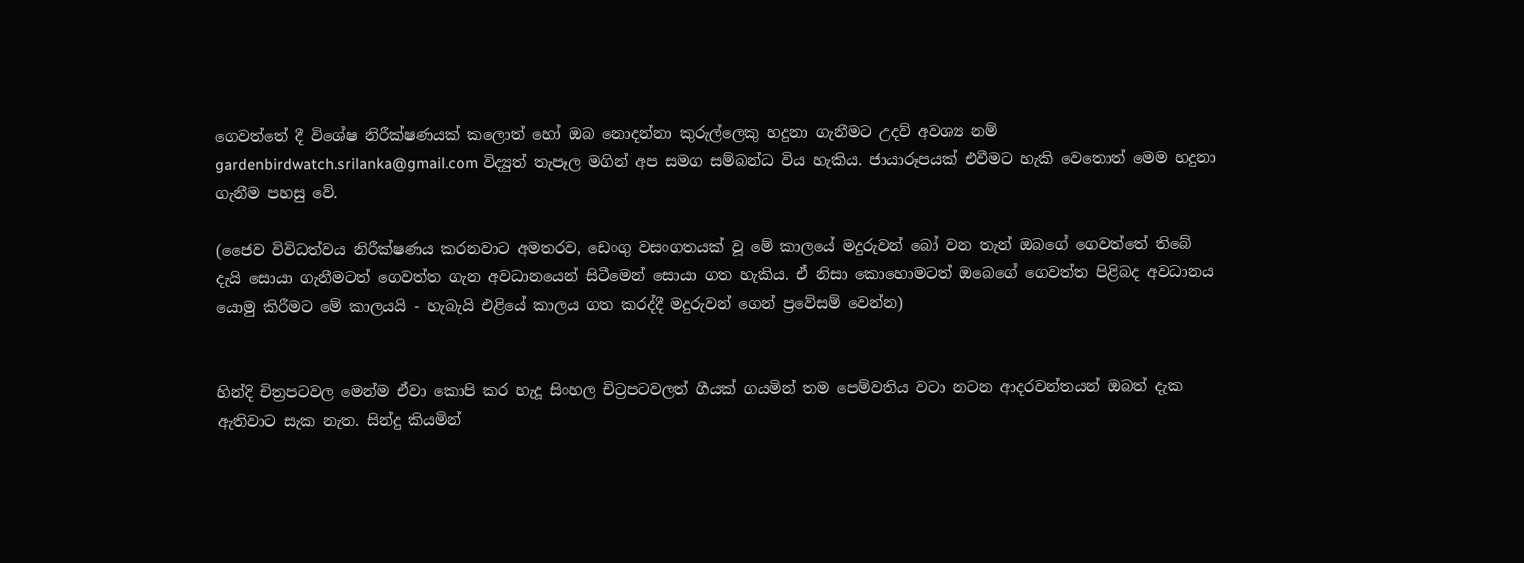ගෙවත්තේ දී විශේෂ නිරීක්ෂණයක් කලොත් හෝ ඔබ නොදන්නා කුරුල්ලෙකු හදුනා ගැනීමට උදව් අවශ්‍ය නම් gardenbirdwatch.srilanka@gmail.com විද්‍යුත් තැපෑල මගින් අප සමග සම්බන්ධ විය හැකිය. ජායාරූපයක් එවීමට හැකි වෙතොත් මෙම හදුනා ගැනීම පහසු වේ.

(ජෛව විවිධත්වය නිරීක්ෂණය කරනවාට අමතරව, ඩෙංගු වසංගතයක් වූ මේ කාලයේ මදුරුවන් බෝ වන තැන් ඔබගේ ගෙවත්තේ තිබේ දැයි සොයා ගැනීමටත් ගෙවත්ත ගැන අවධානයෙන් සිටීමෙන් සොයා ගත හැකිය. ඒ නිසා කොහොමටත් ඔබෙගේ ගෙවත්ත පිළිබද අවධානය යොමු කිරීමට මේ කාලයයි - හැබැයි එළියේ කාලය ගත කරද්දී මදුරුවන් ගෙන් ප්‍රවේසම් වෙන්න)


හින්දි චිත්‍රපටවල මෙන්ම ඒවා කොපි කර හැදූ සිංහල චිට්‍රපටවලත් ගීයක් ගයමින් තම පෙම්වතිය වටා නටන ආදරවන්තයන් ඔබත් දැක ඇතිවාට සැක නැත. සින්දු කියමින්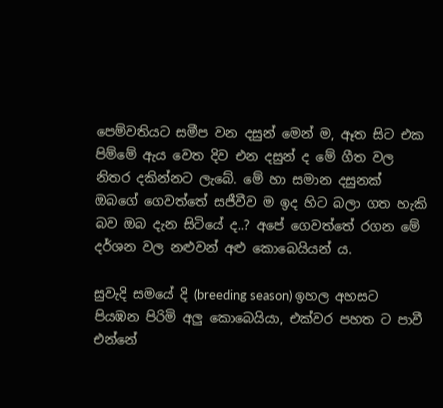පෙම්වතියට සමීප වන දසුන් මෙන් ම, ඈත සිට එක පිම්මේ ඇය වෙත දිව එන දසුන් ද මේ ගීත වල නිතර දකින්නට ලැබේ. මේ හා සමාන දසුනක් ඔබගේ ගෙවත්තේ සජීවීව ම ඉද හිට බලා ගත හැකි බව ඔබ දැන සිටියේ ද..? අපේ ගෙවත්තේ රගන මේ දර්ශන වල නළුවන් අළු කොබෙයියන් ය.

සුවැදි සමයේ දි (breeding season) ඉහල අහසට පියඹන පිරිමි අලු කොබෙයියා, එක්වර පහත ට පාවී එන්නේ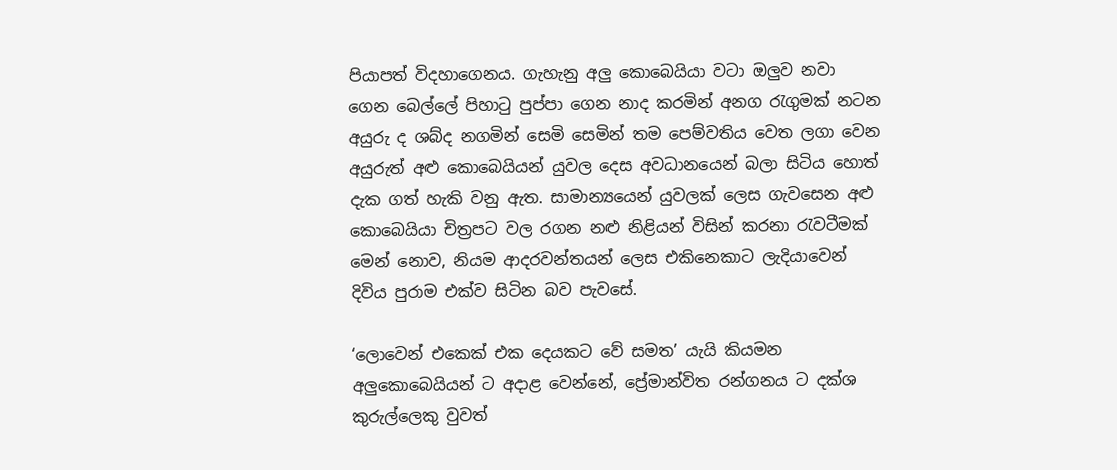පියාපත් විදහාගෙනය. ගැහැනු අලු කොබෙයියා වටා ඔලුව නවා ගෙන බෙල්ලේ පිහාටු පුප්පා ගෙන නාද කරමින් අනග රැගුමක් නටන අයුරු ද ශබ්ද නගමින් සෙමි සෙමින් තම පෙම්වතිය වෙත ලගා වෙන අයුරුත් අළු කොබෙයියන් යුවල දෙස අවධානයෙන් බලා සිටිය හොත් දැක ගත් හැකි වනු ඇත. සාමාන්‍යයෙන් යුවලක් ලෙස ගැවසෙන අළු කොබෙයියා චිත්‍රපට වල රගන නළු නිළියන් විසින් කරනා රැවටීමක් මෙන් නොව, නියම ආදරවන්තයන් ලෙස එකිනෙකාට ලැදියාවෙන් දිවිය පුරාම එක්ව සිටින බව පැවසේ.

‘ලොවෙන් එකෙක් එක දෙයකට වේ සමත’ යැයි කියමන අලුකොබෙයියන් ට අදාළ වෙන්නේ, ප්‍රේමාන්විත රන්ගනය ට දක්ශ කුරුල්ලෙකු වුවත්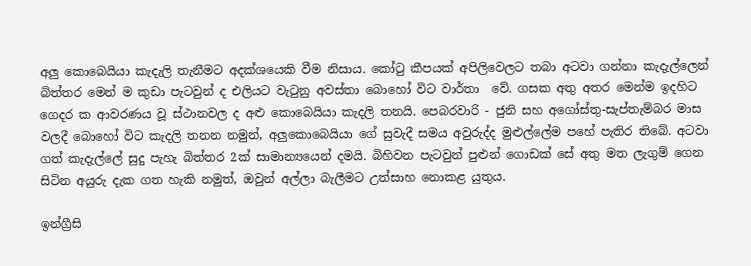අලු කොබෙයියා කැදැලි තැනීමට අදක්ශයෙකි වීම නිසාය. කෝටු කීපයක් අපිලිවෙලට තබා අටවා ගන්නා කැදැල්ලෙන් බිත්තර මෙන් ම කුඩා පැටවුන් ද එලියට වැටුනු අවස්තා බොහෝ විට වාර්තා  වේ. ගසක අතු අතර මෙන්ම ඉදහිට ගෙදර ක ආවරණය වූ ස්ථානවල ද අළු කොබෙයියා කැදලි තනයි. පෙබරවාරි - ජුනි සහ අගෝස්තු-සැප්තැම්බර මාස වලදී බොහෝ විට කැදලි තනන නමුන්, අලුකොබෙයියා ගේ සුවැදී සමය අවුරුද්ද මුළුල්ලේම පහේ පැතිර තිබේ. අටවා ගත් කැදැල්ලේ සුදු පැහැ බිත්තර 2ක් සාමාන්‍යයෙන් දමයි. බිහිවන පැටවුන් පුළුන් ගොඩක් සේ අතු මත ලැගුම් ගෙන සිටින අයුරු දැක ගත හැකි නමුත්, ඔවුන් අල්ලා බැලීමට උත්සාහ නොකළ යුතුය.

ඉන්ග්‍රීසි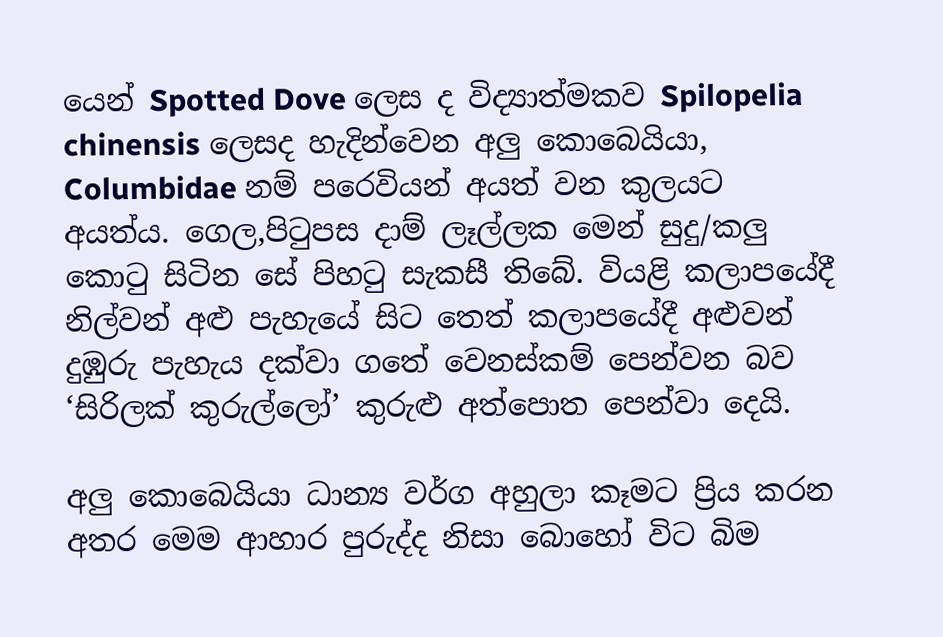යෙන් Spotted Dove ලෙස ද විද්‍යාත්මකව Spilopelia chinensis ලෙසද හැදින්වෙන අලු කොබෙයියා, Columbidae නම් පරෙවියන් අයත් වන කුලයට අයත්ය. ගෙල,පිටුපස දාම් ලෑල්ලක මෙන් සුදු/කලු කොටු සිටින සේ පිහටු සැකසී තිබේ. වියළි කලාපයේදී නිල්වන් අළු පැහැයේ සිට තෙත් කලාපයේදී අළුවන් දුඹුරු පැහැය දක්වා ගතේ වෙනස්කම් පෙන්වන බව ‘සිරිලක් කුරුල්ලෝ’ කුරුළු අත්පොත පෙන්වා දෙයි.

අලු කොබෙයියා ධාන්‍ය වර්ග අහුලා කෑමට ප්‍රිය කරන අතර මෙම ආහාර පුරුද්ද නිසා බොහෝ විට බිම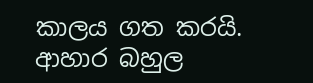කාලය ගත කරයි. ආහාර බහුල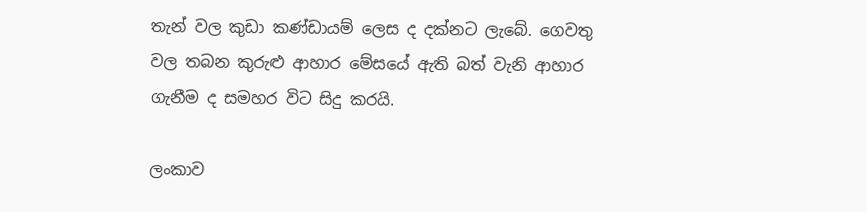තැන් වල කුඩා කණ්ඩායම් ලෙස ද දක්නට ලැබේ. ගෙවතු වල තබන කුරුළු ආහාර මේසයේ ඇති බත් වැනි ආහාර ගැනීම ද සමහර විට සිදු කරයි.

ලංකාව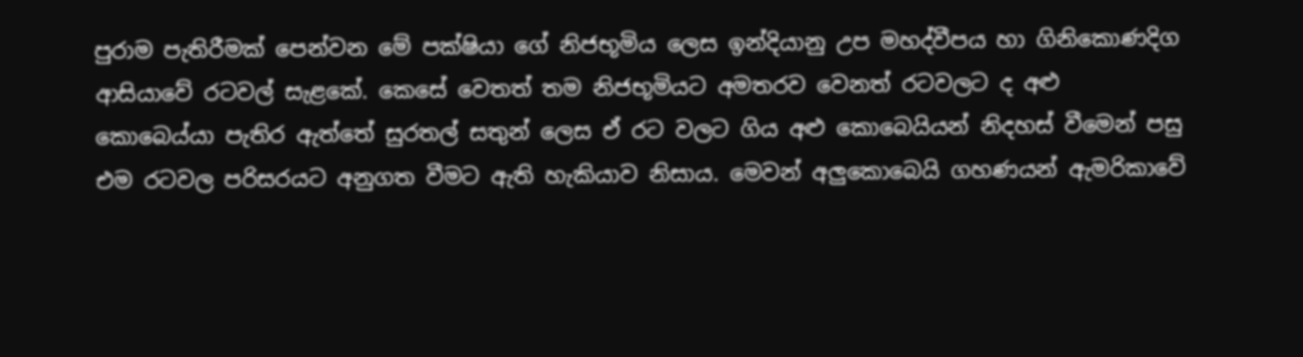පුරාම පැතිරීමක් පෙන්වන මේ පක්ෂියා ගේ නිජභූමිය ලෙස ඉන්දියානු උප මහද්වීපය හා ගිනිකොණදිග ආසියාවේ රටවල් සැළකේ. කෙසේ වෙතත් තම නිජභූමියට අමතරව වෙනත් රටවලට ද අළු කොබෙය්යා පැතිර ඇත්තේ සුරතල් සතුන් ලෙස ඒ රට වලට ගිය අළු කොබෙයියන් නිදහස් වීමෙන් පසු එම රටවල පරිසරයට අනුගත වීමට ඇති හැකියාව නිසාය. මෙවන් අලුකොබෙයි ගහණයන් ඇමරිකාවේ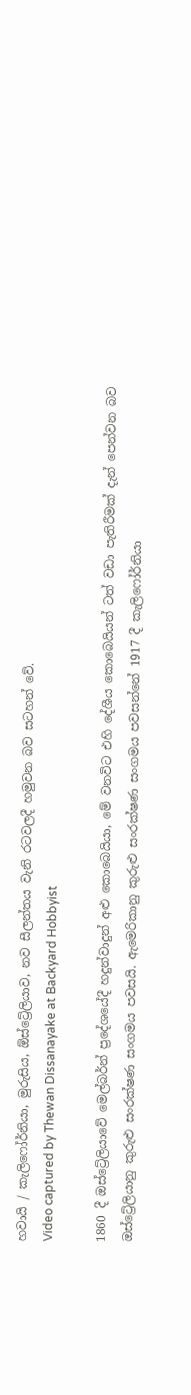හවායි / කැලිෆෝර්නියා, මුරුසිය, ඕස්ට්‍රේලියාව, නව සීලන්තය වැනි රටවලදී හමුවන බව සටහන් වේ.
Video captured by Thewan Dissanayake at Backyard Hobbyist

1860 දී ඔස්ට්‍රේලියාවේ මෙල්බර්න් ප්‍රදේශයේදී හදුන්වාදුන් අළු කොබෙයියා, මේ වනවිට එහි දේශීය කොබෙයියන් ටත් වඩා පැතිරීමක් දැන් පෙන්වන බව ඔස්ට්‍රේලියානු කුරුළු සංරක්ෂණ සංගමය පවසයි. ඇමෙරිකානු කුරුළු සංරක්ෂණ සංගමය පවසන්නේ 1917 දී කැලිෆෝර්නියා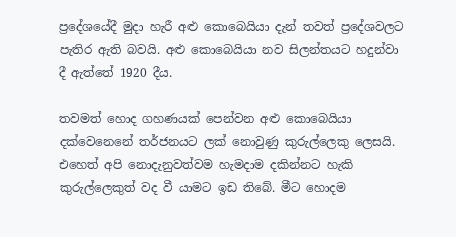ප්‍රදේශයේදී මුදා හැරී අළු කොබෙයියා දැන් තවත් ප්‍රදේශවලට පැතිර ඇති බවයි. අළු කොබෙයියා නව සිලන්තයට හදුන්වා දී ඇත්තේ 1920 දීය.

තවමත් හොද ගහණයක් පෙන්වන අළු කොබෙයියා දක්වෙනෙනේ තර්ජනයට ලක් නොවුණු කුරුල්ලෙකු ලෙසයි. එහෙත් අපි නොදැනුවත්වම හැමදාම දකින්නට හැකි කුරුල්ලෙකුත් වද වී යාමට ඉඩ තිබේ. මීට හොදම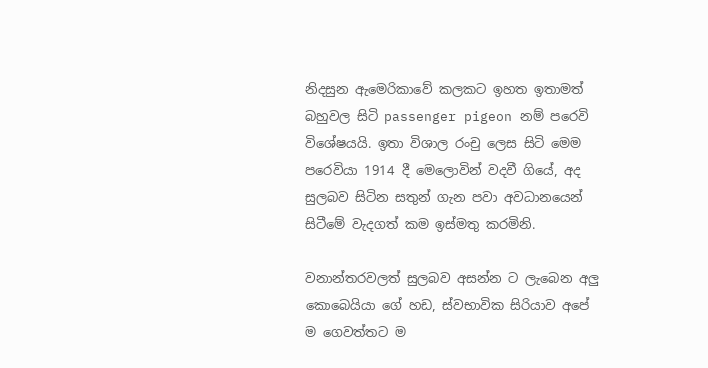නිදසුන ඇමෙරිකාවේ කලකට ඉහත ඉතාමත් බහුවල සිටි passenger pigeon නම් පරෙවි විශේෂයයි. ඉතා විශාල රංචු ලෙස සිටි මෙම පරෙවියා 1914 දී මෙලොවින් වදවී ගියේ, අද සුලබව සිටින සතුන් ගැන පවා අවධානයෙන් සිටීමේ වැදගත් කම ඉස්මතු කරමිනි.

වනාන්තරවලත් සුලබව අසන්න ට ලැබෙන අලු කොබෙයියා ගේ හඩ, ස්වභාවික සිරියාව අපේ ම ගෙවත්තට ම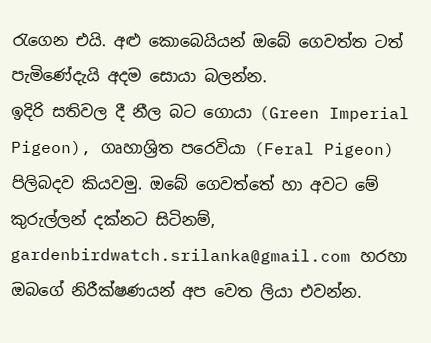රැගෙන එයි. අළු කොබෙයියන් ඔබේ ගෙවත්ත ටත් පැමිණේදැයි අදම සොයා බලන්න.
ඉදිරි සතිවල දී නීල බට ගොයා (Green Imperial Pigeon), ගෘහාශ්‍රිත පරෙවියා (Feral Pigeon) පිලිබදව කියවමු. ඔබේ ගෙවත්තේ හා අවට මේ කුරුල්ලන් දක්නට සිටිනම්, gardenbirdwatch.srilanka@gmail.com හරහා ඔබගේ නිරීක්ෂණයන් අප වෙත ලියා එවන්න.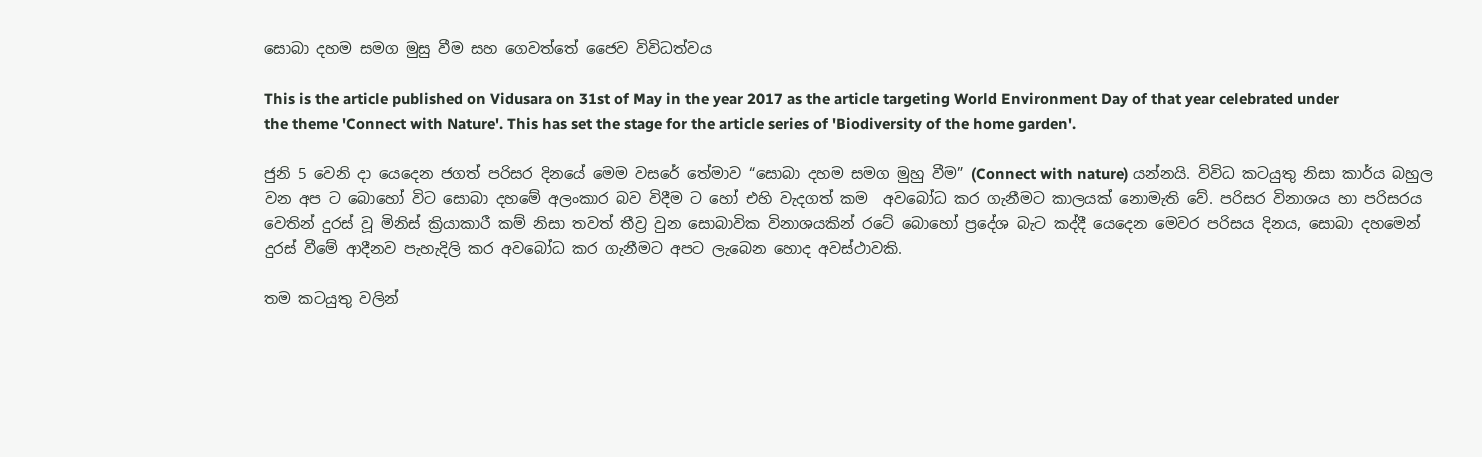සොබා දහම සමග මුසු වීම සහ ගෙවත්තේ ජෛව විවිධත්වය

This is the article published on Vidusara on 31st of May in the year 2017 as the article targeting World Environment Day of that year celebrated under the theme 'Connect with Nature'. This has set the stage for the article series of 'Biodiversity of the home garden'.

ජුනි 5 වෙනි දා යෙදෙන ජගත් පරිසර දිනයේ මෙම වසරේ තේමාව “සොබා දහම සමග මුහු වීම” (Connect with nature) යන්නයි. විවිධ කටයුතු නිසා කාර්ය බහුල වන අප ට බොහෝ විට සොබා දහමේ අලංකාර බව විදීම ට හෝ එහි වැදගත් කම  අවබෝධ කර ගැනීමට කාලයක් නොමැති වේ. පරිසර විනාශය හා පරිසරය වෙතින් දුරස් වූ මිනිස් ක්‍රියාකාරී කම් නිසා තවත් තීව්‍ර වුන සොබාවික විනාශයකින් රටේ බොහෝ ප්‍රදේශ බැට කද්දී යෙදෙන මෙවර පරිසය දිනය, සොබා දහමෙන් දුරස් වීමේ ආදීනව පැහැදිලි කර අවබෝධ කර ගැනීමට අපට ලැබෙන හොද අවස්ථාවකි.

තම කටයුතු වලින්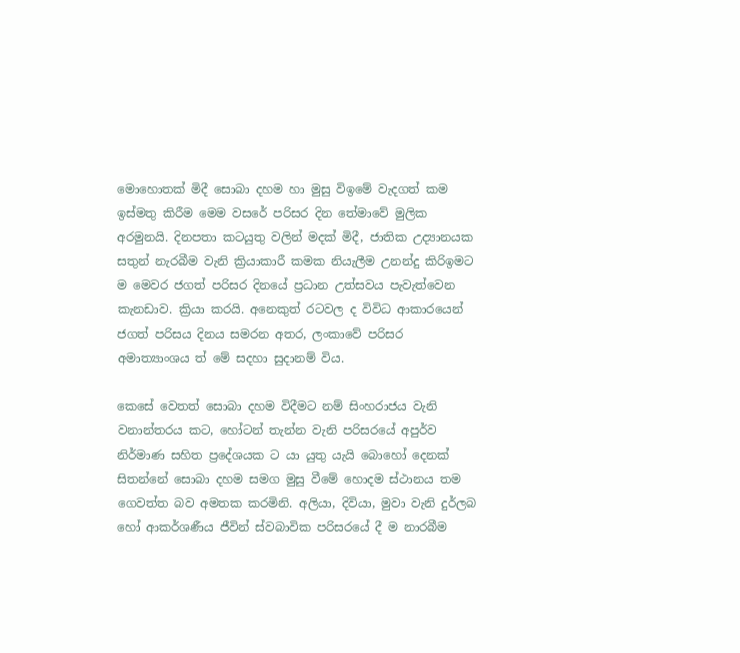මොහොතක් මිදී සොබා දහම හා මුසු විඉමේ වැදගත් කම ඉස්මතු කිරීම මෙම වසරේ පරිසර දින තේමාවේ මුලික අරමුනයි. දිනපතා කටයුතු වලින් මදක් මිදී, ජාතික උද්‍යානයක සතුන් නැරබීම වැනි ක්‍රියාකාරී කමක නියැලීම උනන්දු කිරිඉමට ම මෙවර ජගත් පරිසර දිනයේ ප්‍රධාන උත්සවය පැවැත්වෙන කැනඩාව. ක්‍රියා කරයි. අනෙකුත් රටවල ද විවිධ ආකාරයෙන් ජගත් පරිසය දිනය සමරන අතර, ලංකාවේ පරිසර අමාත්‍යාංශය ත් මේ සදහා සුදානම් විය.

කෙසේ වෙතත් සොබා දහම විදීමට නම් සිංහරාජය වැනි වනාන්තරය කට, හෝටන් තැන්න වැනි පරිසරයේ අපුර්ව නිර්මාණ සහිත ප්‍රදේශයක ට යා යුතු යැයි බොහෝ දෙනක් සිතන්නේ සොබා දහම සමග මුසු වීමේ හොදම ස්ථානය තම ගෙවත්ත බව අමතක කරමිනි. අලියා, දිවියා, මුවා වැනි දුර්ලබ හෝ ආකර්ශණීය ජීවින් ස්වබාවික පරිසරයේ දී ම නාරබීම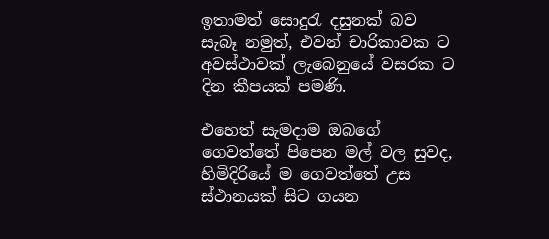ඉතාමත් සොදුරැ දසුනක් බව සැබෑ නමුත්, එවන් චාරිකාවක ට අවස්ථාවක් ලැබෙනුයේ වසරක ට දින කීපයක් පමණි.

එහෙත් සැමදාම ඔබගේ ගෙවත්තේ පිපෙන මල් වල සුවද, හිමිදිරියේ ම ගෙවත්තේ උස ස්ථානයක් සිට ගයන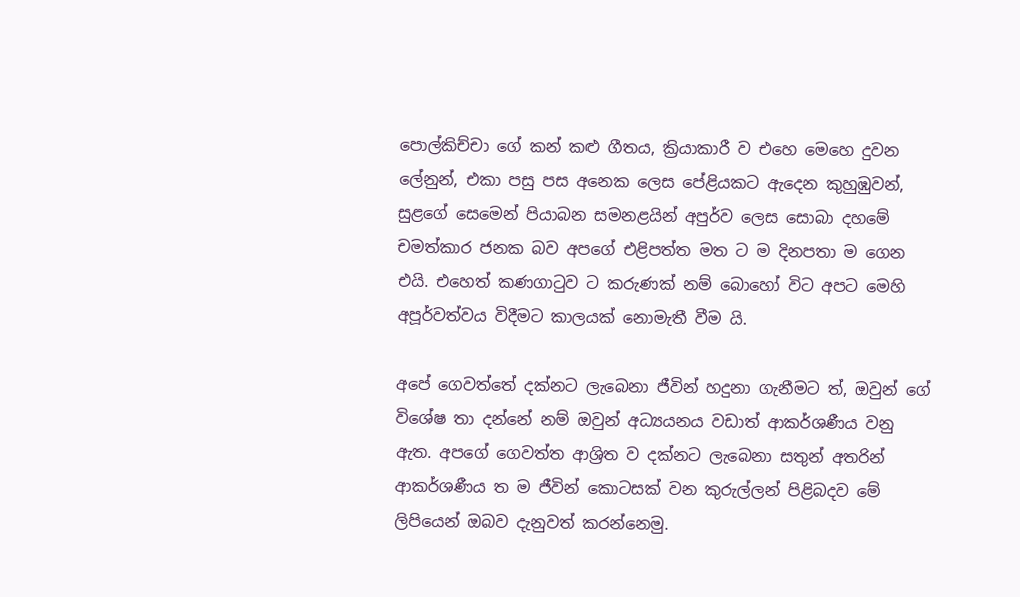පොල්කිච්චා ගේ කන් කළු ගීතය, ක්‍රියාකාරී ව එහෙ මෙහෙ දුවන ලේනුන්, එකා පසු පස අනෙක ලෙස පේළියකට ඇදෙන කුහුඹුවන්, සුළගේ සෙමෙන් පියාබන සමනළයින් අපුර්ව ලෙස සොබා දහමේ චමත්කාර ජනක බව අපගේ එළිපත්ත මත ට ම දිනපතා ම ගෙන එයි. එහෙත් කණගාටුව ට කරුණක් නම් බොහෝ විට අපට මෙහි අපූර්වත්වය විදීමට කාලයක් නොමැතී වීම යි.

අපේ ගෙවත්තේ දක්නට ලැබෙනා ජීවින් හදුනා ගැනීමට ත්, ඔවුන් ගේ විශේෂ තා දන්නේ නම් ඔවුන් අධ්‍යයනය වඩාත් ආකර්ශණීය වනු ඇත. අපගේ ගෙවත්ත ආශ්‍රිත ව දක්නට ලැබෙනා සතුන් අතරින් ආකර්ශණීය ත ම ජීවින් කොටසක් වන කුරුල්ලන් පිළිබදව මේ ලිපියෙන් ඔබව දැනුවත් කරන්නෙමු.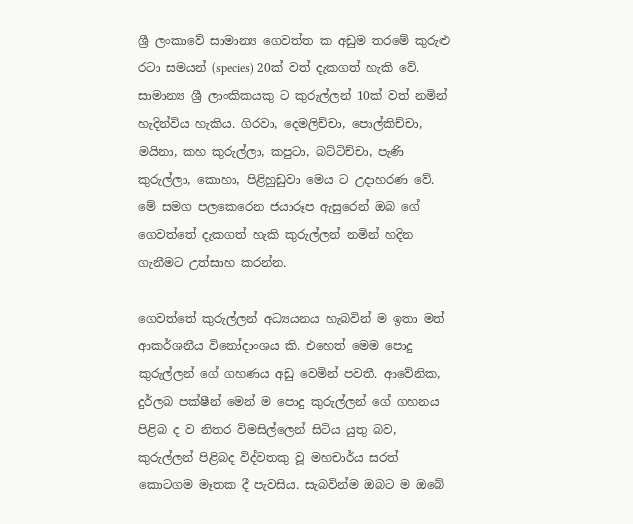ශ්‍රී ලංකාවේ සාමාන්‍ය ගෙවත්ත ක අඩුම තරමේ කුරුළු රටා සමයන් (species) 20ක් වත් දැකගත් හැකි වේ. සාමාන්‍ය ශ්‍රී ලාංකිකයකු ට කුරුල්ලන් 10ක් වත් නමින් හැදින්විය හැකිය. ගිරවා, දෙමලිච්චා, පොල්කිච්චා, මයිනා, කහ කුරුල්ලා, කපුටා, බට්ටිච්චා, පැණි කුරුල්ලා, කොහා, පිළිහුඩුවා මෙය ට උදාහරණ වේ. මේ සමග පලකෙරෙන ජයාරූප ඇසුරෙන් ඔබ ගේ ගෙවත්තේ දැකගත් හැකි කුරුල්ලන් නමින් හදින ගැනීමට උත්සාහ කරන්න.

ගෙවත්තේ කුරුල්ලන් අධ්‍යයනය හැබවින් ම ඉතා මත් ආකර්ශනීය විනෝදාංශය කි. එහෙත් මෙම පොදු කුරුල්ලන් ගේ ගහණය අඩු වෙමින් පවතී. ආවේනික, දුර්ලබ පක්ෂීන් මෙන් ම පොදු කුරුල්ලන් ගේ ගහනය පිළිබ ද ව නිතර විමසිල්ලෙන් සිටිය යුතු බව, කුරුල්ලන් පිළිබද විද්වතකු වූ මහචාර්ය සරත් කොටගම මෑතක දී පැවසිය. සැබවින්ම ඔබට ම ඔබේ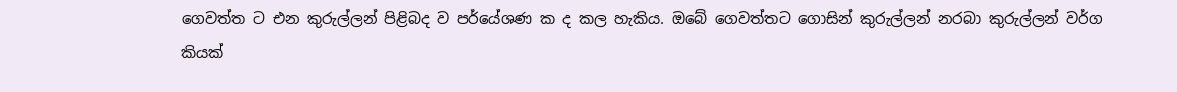ගෙවත්ත ට එන කුරුල්ලන් පිළිබද ව පර්යේශණ ක ද කල හැකිය. ඔබේ ගෙවත්තට ගොසින් කුරුල්ලන් නරබා කුරුල්ලන් වර්ග කියක්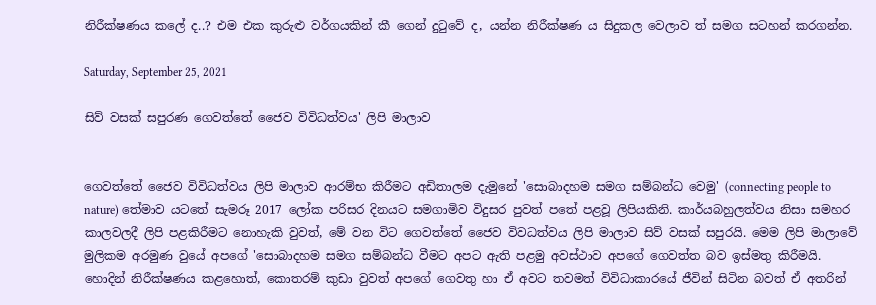නිරීක්ෂණය කලේ ද..? එම එක කුරුළු වර්ගයකින් කී ගෙන් දුටුවේ ද, යන්න නිරීක්ෂණ ය සිදුකල වෙලාව ත් සමග සටහන් කරගන්න.

Saturday, September 25, 2021

සිව් වසක් සපුරණ ගෙවත්තේ ජෛව විවිධත්වය' ලිපි මාලාව


ගෙවත්තේ ජෛව විවිධත්වය ලිපි මාලාව ආරම්භ කිරීමට අඩිතාලම දැමුනේ 'සොබාදහම සමග සම්බන්ධ වෙමු' (connecting people to nature) තේමාව යටතේ සැමරූ 2017 ලෝක පරිසර දිනයට සමගාමිව විදුසර පුවත් පතේ පළවූ ලිපියකිනි. කාර්යබහුලත්වය නිසා සමහර කාලවලදී ලිපි පළකිරීමට නොහැකි වුවත්, මේ වන විට ගෙවත්තේ ජෛව විවධත්වය ලිපි මාලාව සිව් වසක් සපුරයි. මෙම ලිපි මාලාවේ මුලිකම අරමුණ වුයේ අපගේ 'සොබාදහම සමග සම්බන්ධ වීමට අපට ඇති පළමු අවස්ථාව අපගේ ගෙවත්ත බව ඉස්මතු කිරීමයි. හොදින් නිරීක්ෂණය කළහොත්, කොතරම් කුඩා වුවත් අපගේ ගෙවතු හා ඒ අවට තවමත් විවිධාකාරයේ ජීවින් සිටින බවත් ඒ අතරින්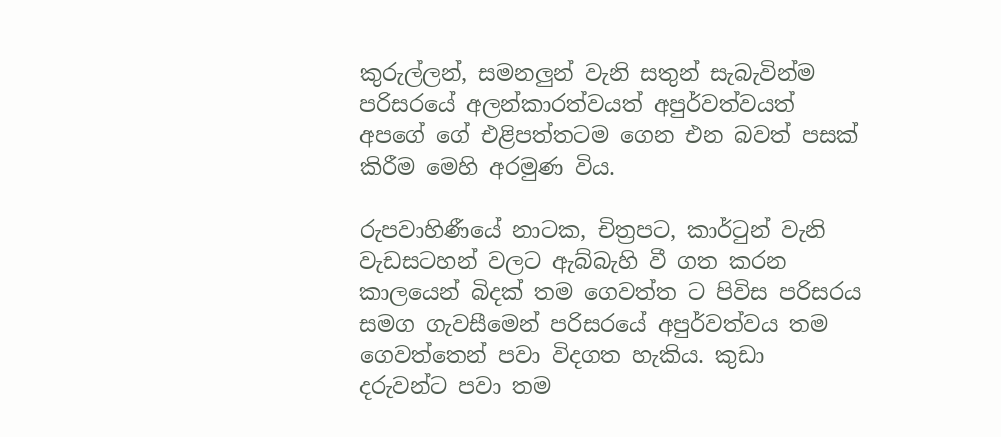කුරුල්ලන්, සමනලුන් වැනි සතුන් සැබැවින්ම පරිසරයේ අලන්කාරත්වයත් අපුර්වත්වයත් අපගේ ගේ එළිපත්තටම ගෙන එන බවත් පසක් කිරීම මෙහි අරමුණ විය.

රුපවාහිණීයේ නාටක, චිත්‍රපට, කාර්ටුන් වැනි වැඩසටහන් වලට ඇබ්බැහි වී ගත කරන කාලයෙන් බිදක් තම ගෙවත්ත ට පිවිස පරිසරය සමග ගැවසීමෙන් පරිසරයේ අපුර්වත්වය තම ගෙවත්තෙන් පවා විදගත හැකිය. කුඩා දරුවන්ට පවා තම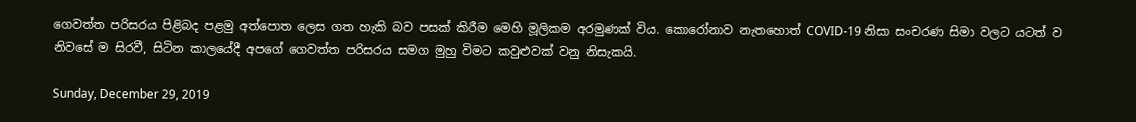ගෙවත්ත පරිසරය පිළිබද පළමු අත්පොත ලෙස ගත හැකි බව පසක් කිරීම මෙහි මූලිකම අරමුණක් විය. කොරෝනාව නැතහොත් COVID-19 නිසා සංචරණ සිමා වලට යටත් ව නිවසේ ම සිරවී, සිටින කාලයේදී අපගේ ගෙවත්ත පරිසරය සමග මුහු විමට කවුළුවක් වනු නිසැකයි.

Sunday, December 29, 2019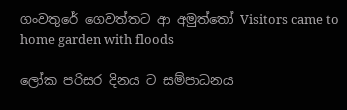ගංවතුරේ ගෙවත්තට ආ අමුත්තෝ Visitors came to home garden with floods

ලෝක පරිසර දිනය ට සම්පාධනය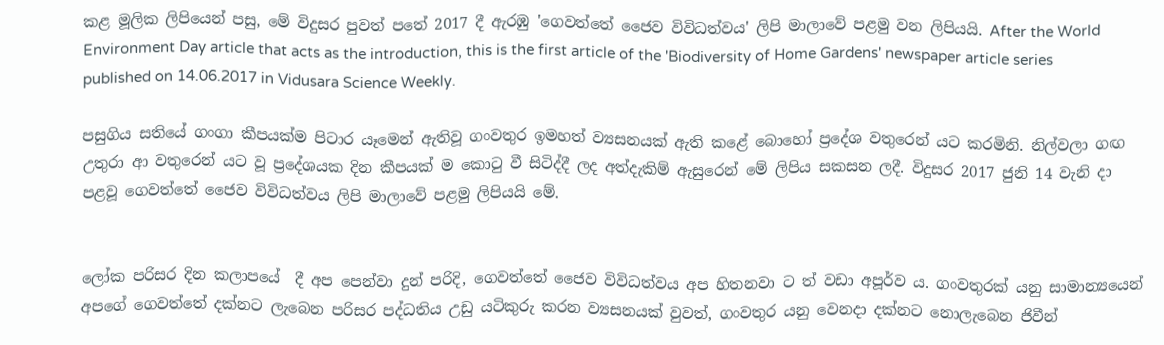කළ මූලික ලිපියෙන් පසු, මේ විදුසර පුවත් පතේ 2017 දී ඇරඹු 'ගෙවත්තේ ජෛව විවිධත්වය' ලිපි මාලාවේ පළමු වන ලිපියයි. After the World Environment Day article that acts as the introduction, this is the first article of the 'Biodiversity of Home Gardens' newspaper article series published on 14.06.2017 in Vidusara Science Weekly.

පසුගිය සතියේ ගංගා කීපයක්ම පිටාර යෑමෙන් ඇතිවූ ගංවතුර ඉමහත් ව්‍යසනයක්‌ ඇති කළේ බොහෝ ප්‍රදේශ වතුරෙන් යට කරමිනි. නිල්වලා ගඟ උතුරා ආ වතුරෙන් යට වූ ප්‍රදේශයක දින කීපයක් ම කොටු වී සිටිද්දී ලද අත්දැකිම් ඇසුරෙන් මේ ලිපිය සකසන ලදී. විදුසර 2017 ජුනි 14 වැනි දා පළවූ ගෙවත්තේ ජෛව විවිධත්වය ලිපි මාලාවේ පළමු ලිපියයි මේ.


ලෝක පරිසර දින කලාපයේ  දී අප පෙන්වා දුන් පරිදි, ගෙවත්තේ ජෛව විවිධත්වය අප හිතනවා ට ත් වඩා අපූර්ව ය. ගංවතුරක් යනු සාමාන්‍යයෙන් අපගේ ගෙවත්තේ දක්නට ලැබෙන පරිසර පද්ධතිය උඩු යටිකුරු කරන ව්‍යසනයක් වුවත්, ගංවතුර යනු වෙනදා දක්නට නොලැබෙන ජිවීන්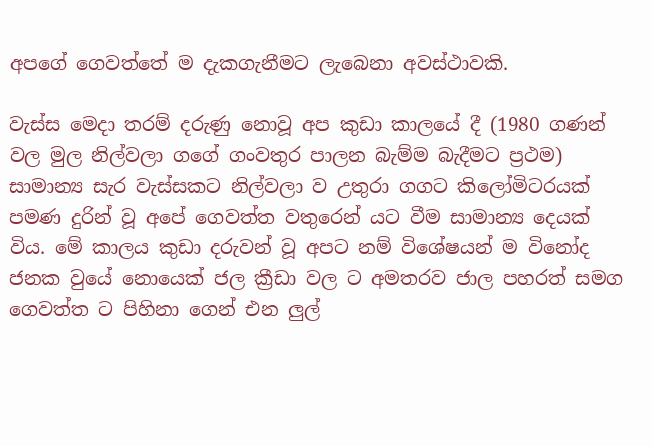අපගේ ගෙවත්තේ ම දැකගැනීමට ලැබෙනා අවස්ථාවකි.

වැස්ස මෙදා තරම් දරුණු නොවූ අප කුඩා කාලයේ දී (1980 ගණන් වල මුල නිල්වලා ගගේ ගංවතුර පාලන බැම්ම බැදීමට ප්‍රථම)  සාමාන්‍ය සැර වැස්සකට නිල්වලා ව උතුරා ගගට කිලෝමිටරයක් පමණ දුරින් වූ අපේ ගෙවත්ත වතුරෙන් යට වීම සාමාන්‍ය දෙයක් විය. මේ කාලය කුඩා දරුවන් වූ අපට නම් විශේෂයන් ම විනෝද ජනක වුයේ නොයෙක් ජල ක්‍රීඩා වල ට අමතරව ජාල පහරත් සමග ගෙවත්ත ට පිහිනා ගෙන් එන ලුල්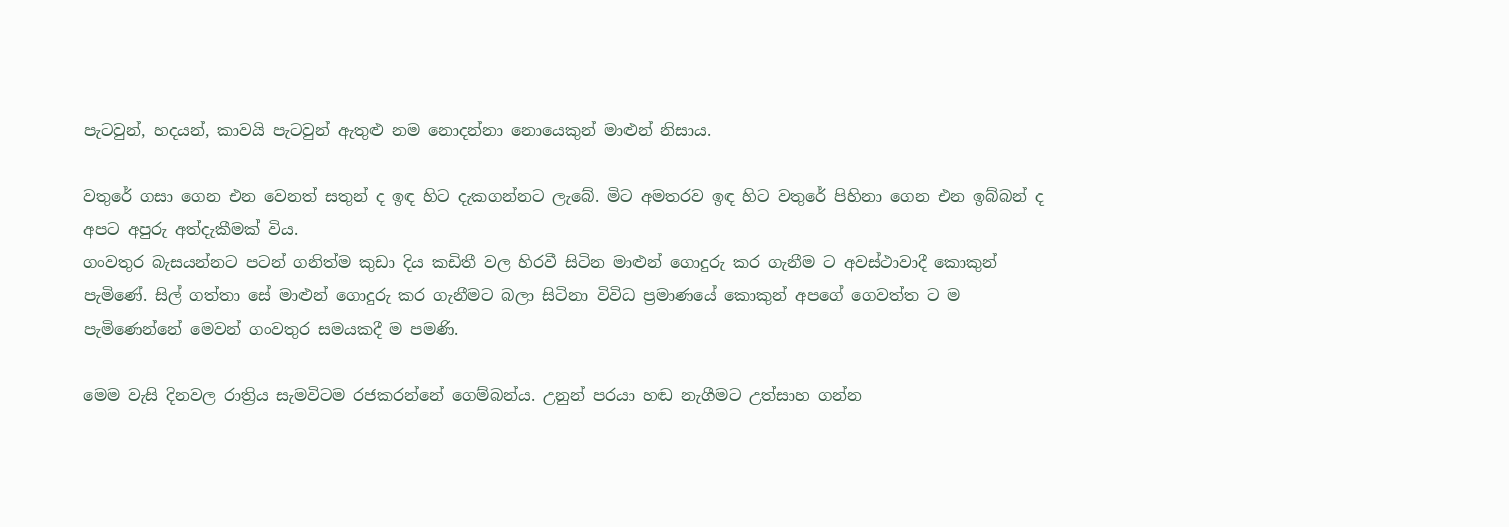පැටවුන්, හදයන්, කාවයි පැටවුන් ඇතුළු නම නොදන්නා නොයෙකුන් මාළුන් නිසාය.

වතුරේ ගසා ගෙන එන වෙනත් සතුන් ද ඉඳ හිට දැකගන්නට ලැබේ. මිට අමතරව ඉඳ හිට වතුරේ පිහිනා ගෙන එන ඉබ්බන් ද අපට අපුරු අත්දැකීමක් විය.
ගංවතුර බැසයන්නට පටන් ගනිත්ම කුඩා දිය කඩිතී වල හිරවී සිටින මාළුන් ගොදුරු කර ගැනීම ට අවස්ථාවාදී කොකුන් පැමිණේ. සිල් ගත්තා සේ මාළුන් ගොදුරු කර ගැනීමට බලා සිටිනා විවිධ ප්‍රමාණයේ කොකුන් අපගේ ගෙවත්ත ට ම පැමිණෙන්නේ මෙවන් ගංවතුර සමයකදී ම පමණි.

මෙම වැසි දිනවල රාත්‍රිය සැමවිටම රජකරන්නේ ගෙම්බන්ය. උනුන් පරයා හඬ නැගීමට උත්සාහ ගන්න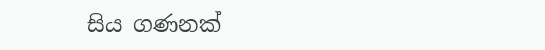සිය ගණනක්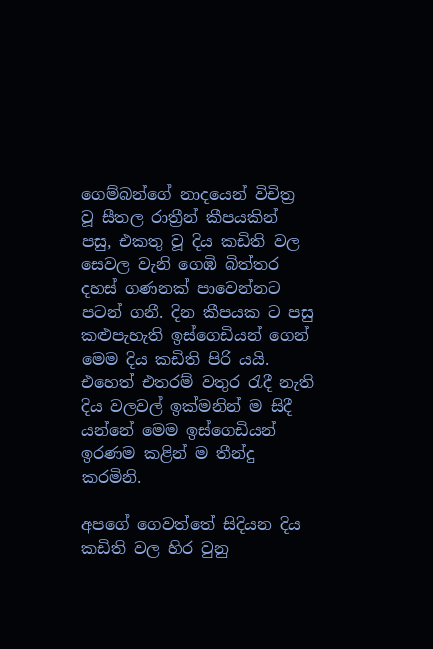ගෙම්බන්ගේ නාදයෙන් විචිත්‍ර වූ සීතල රාත්‍රීන් කීපයකින් පසු, එකතු වූ දිය කඩිති වල සෙවල වැනි ගෙඹි බිත්තර දහස් ගණනක් පාවෙන්නට පටන් ගනී. දින කීපයක ට පසු කළුපැහැති ඉස්ගෙඩියන් ගෙන් මෙම දිය කඩිති පිරි යයි. එහෙත් එතරම් වතුර රැදී නැති දිය වලවල් ඉක්මනින් ම සිදී යන්නේ මෙම ඉස්ගෙඩියන් ඉරණම කළින් ම තීන්දු කරමිනි.

අපගේ ගෙවත්තේ සිදියන දිය කඩිති වල හිර වුනු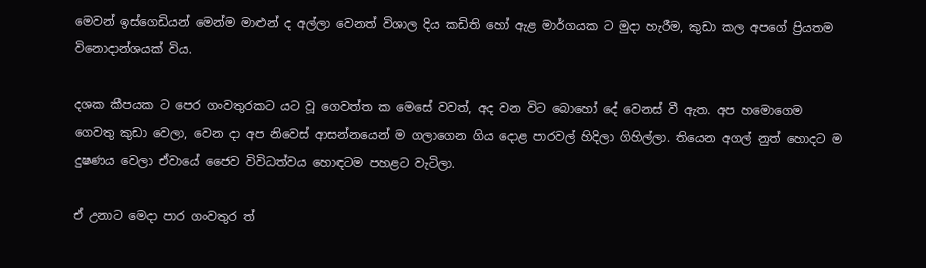මෙවන් ඉස්ගෙඩියන් මෙන්ම මාළුන් ද අල්ලා වෙනත් විශාල දිය කඩිති හෝ ඇළ මාර්ගයක ට මුදා හැරීම, කුඩා කල අපගේ ප්‍රියතම විනොදාන්ශයක් විය.

දශක කීපයක ට පෙර ගංවතුරකට යට වූ ගෙවත්ත ක මෙසේ වවත්, අද වන විට බොහෝ දේ වෙනස් වී ඇත. අප හමොගෙම ගෙවතු කුඩා වෙලා, වෙන දා අප නිවෙස් ආසන්නයෙන් ම ගලාගෙන ගිය දොළ පාරවල් හිදිලා ගිහිල්ලා. තියෙන අගල් නුත් හොදට ම දුෂණය වෙලා ඒවායේ ජෛව විවිධත්වය හොඳටම පහළට වැටිලා.

ඒ උනාට මෙදා පාර ගංවතුර ත්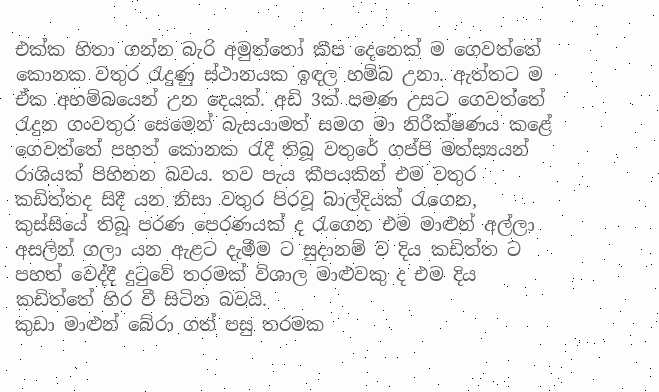එක්ක හිතා ගන්න බැරි අමුත්තෝ කීප දෙනෙක් ම ගෙවත්තේ කොනක වතුර රැදුණු ස්ථානයක ඉඳල හම්බ උනා. ඇත්තට ම ඒක අහම්බයෙන් උන දෙයක්. අඩි 3ක් පමණ උසට ගෙවත්තේ රැදුන ගංවතුර සෙමෙන් බැසයාමත් සමග මා නිරීක්ෂණය කළේ ගෙවත්තේ පහත් කොනක රැදී තිබූ වතුරේ ගප්පි මත්ස්‍යයන් රාශියක් පිහිනන බවය. තව පැය කීපයකින් එම වතුර කඩිත්තද සිදී යන නිසා වතුර පිරවූ බාල්දියක් රැගෙන, කුස්සියේ තිබූ පරණ පෙරණයක් ද රැගෙන එම මාළුන් අල්ලා අසලින් ගලා යන ඇළට දැමීම ට සුදානම් ව දිය කඩිත්ත ට පහත් වෙද්දී දුටුවේ තරමක් විශාල මාළුවකු ද එම දිය කඩිත්තේ හිර වී සිටින බවයි.
කුඩා මාළුන් බේරා ගත් පසු තරමක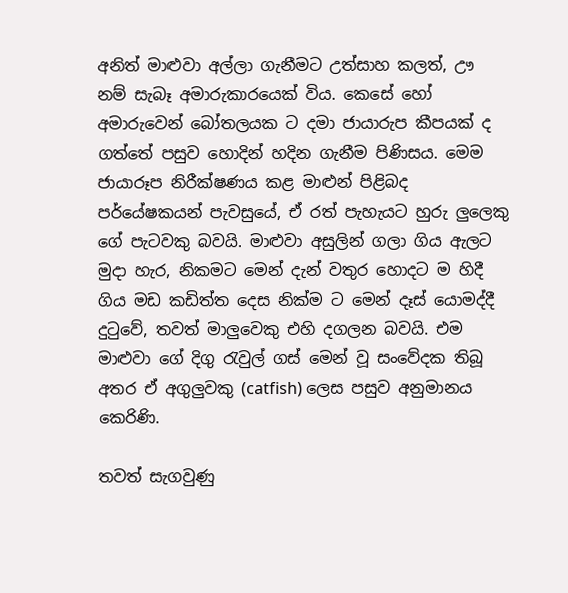අනිත් මාළුවා අල්ලා ගැනීමට උත්සාහ කලත්, ඌ නම් සැබෑ අමාරුකාරයෙක් විය. කෙසේ හෝ අමාරුවෙන් බෝතලයක ට දමා ජායාරුප කීපයක් ද ගත්තේ පසුව හොදින් හදින ගැනීම පිණිසය. මෙම ජායාරූප නිරීක්ෂණය කළ මාළුන් පිළිබද පර්යේෂකයන් පැවසුයේ, ඒ රත් පැහැයට හුරු ලුලෙකු ගේ පැටවකු බවයි. මාළුවා අසුලින් ගලා ගිය ඇලට මුදා හැර, නිකමට මෙන් දැන් වතුර හොදට ම හිදී ගිය මඩ කඩිත්ත දෙස නික්ම ට මෙන් දෑස් යොමද්දී දුටුවේ, තවත් මාලුවෙකු එහි දගලන බවයි. එම මාළුවා ගේ දිගු රැවුල් ගස් මෙන් වූ සංවේදක තිබූ අතර ඒ අගුලුවකු (catfish) ලෙස පසුව අනුමානය කෙරිණි.

තවත් සැගවුණු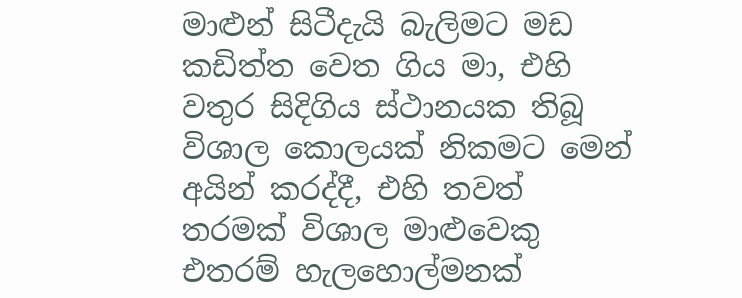මාළුන් සිටීදැයි බැලිමට මඩ කඩිත්ත වෙත ගිය මා, එහි වතුර සිදිගිය ස්ථානයක තිබූ විශාල කොලයක් නිකමට මෙන් අයින් කරද්දී, එහි තවත් තරමක් විශාල මාළුවෙකු එතරම් හැලහොල්මනක්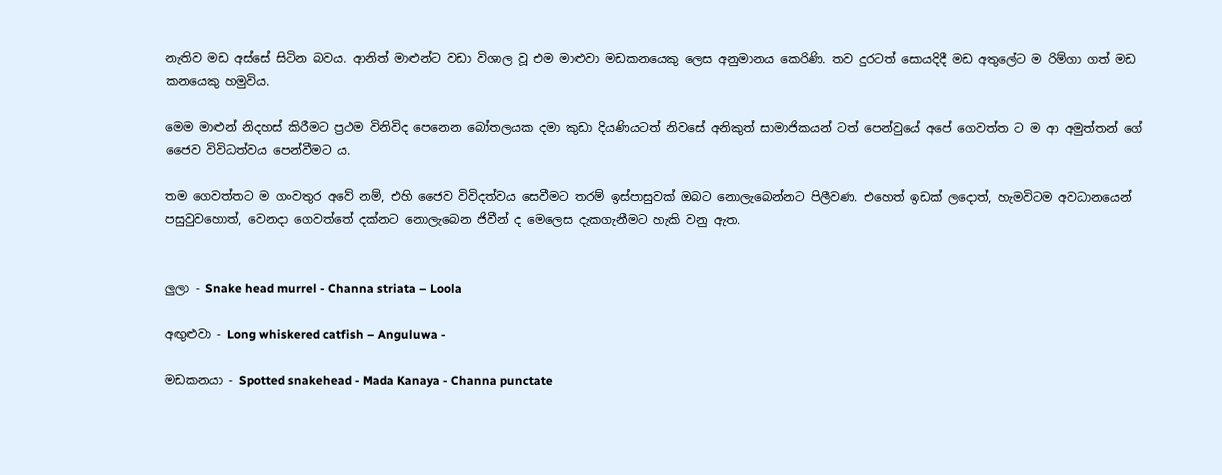නැතිව මඩ අස්සේ සිටින බවය. ආනිත් මාළුන්ට වඩා විශාල වූ එම මාළුවා මඩකනයෙකු ලෙස අනුමානය කෙරිණි. තව දුරටත් සොයදිදී මඩ අතුලේට ම රිම්ගා ගත් මඩ කනයෙකු හමුවිය.

මෙම මාළුන් නිදහස් කිරීමට ප්‍රථම විනිවිද පෙනෙන බෝතලයක දමා කුඩා දියණියටත් නිවසේ අනිකුත් සාමාජිකයන් ටත් පෙන්වුයේ අපේ ගෙවත්ත ට ම ආ අමුත්තන් ගේ ජෛව විවිධත්වය පෙන්වීමට ය.

තම ගෙවත්තට ම ගංවතුර අවේ නම්, එහි ජෛව විවිදත්වය සෙවීමට තරම් ඉස්පාසුවක් ඔබට නොලැබෙන්නට පිලීවණ. එහෙත් ඉඩක් ලදොත්, හැමවිටම අවධානයෙන් පසුවුවහොත්, වෙනදා ගෙවත්තේ දක්නට නොලැබෙන ජිවීන් ද මෙලෙස දැකගැනීමට හැකි වනු ඇත.


ලුලා - Snake head murrel - Channa striata – Loola

අඟුළුවා - Long whiskered catfish – Anguluwa -

මඩකනයා - Spotted snakehead - Mada Kanaya - Channa punctate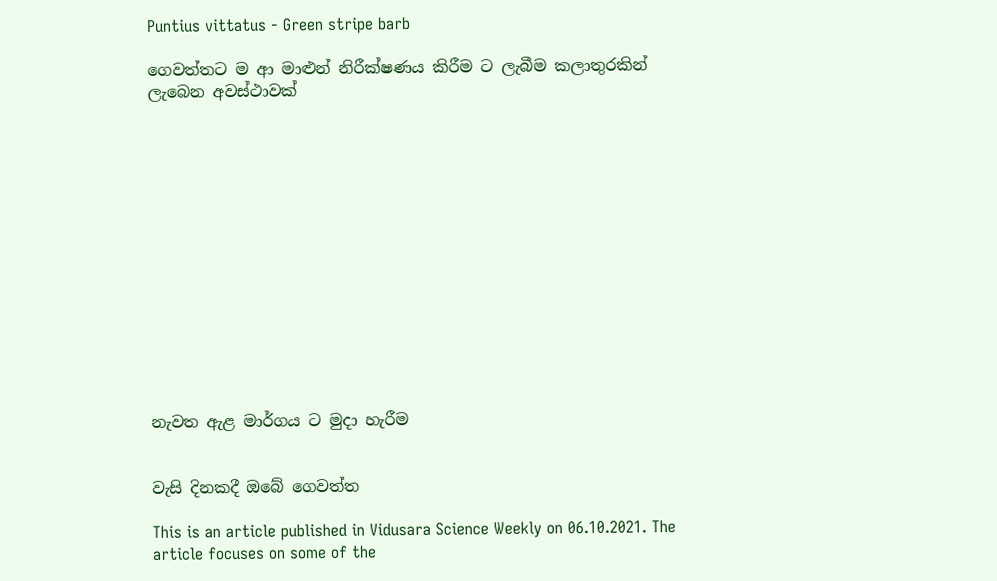Puntius vittatus - Green stripe barb

ගෙවත්තට ම ආ මාළුන් නිරීක්ෂණය කිරීම ට ලැබීම කලාතුරකින් ලැබෙන අවස්ථාවක්














නැවත ඇළ මාර්ගය ට මුදා හැරීම


වැසි දිනකදී ඔබේ ගෙවත්ත

This is an article published in Vidusara Science Weekly on 06.10.2021. The article focuses on some of the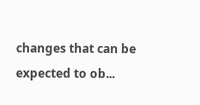changes that can be expected to ob...